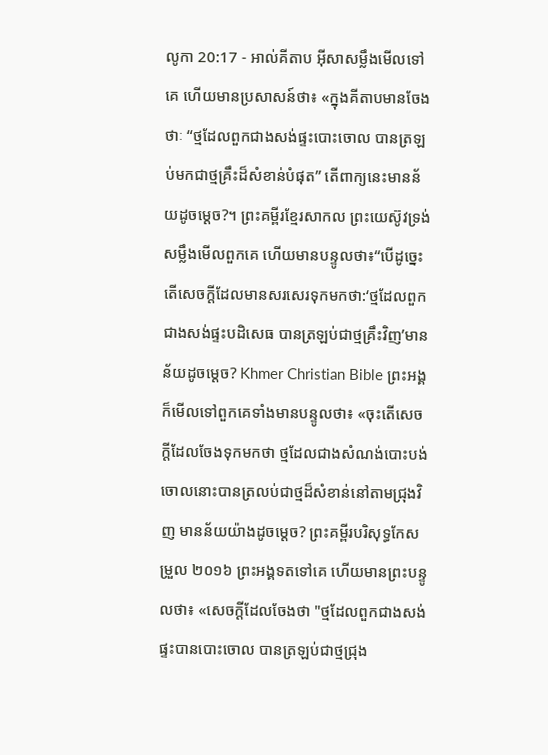លូកា 20:17 - អាល់គីតាប អ៊ីសាសម្លឹងមើលទៅគេ ហើយមានប្រសាសន៍ថា៖ «ក្នុងគីតាបមានចែងថាៈ “ថ្មដែលពួកជាងសង់ផ្ទះបោះចោល បានត្រឡប់មកជាថ្មគ្រឹះដ៏សំខាន់បំផុត” តើពាក្យនេះមានន័យដូចម្ដេច?។ ព្រះគម្ពីរខ្មែរសាកល ព្រះយេស៊ូវទ្រង់សម្លឹងមើលពួកគេ ហើយមានបន្ទូលថា៖“បើដូច្នេះ តើសេចក្ដីដែលមានសរសេរទុកមកថា:‘ថ្មដែលពួកជាងសង់ផ្ទះបដិសេធ បានត្រឡប់ជាថ្មគ្រឹះវិញ’មានន័យដូចម្ដេច? Khmer Christian Bible ព្រះអង្គក៏មើលទៅពួកគេទាំងមានបន្ទូលថា៖ «ចុះតើសេចក្ដីដែលចែងទុកមកថា ថ្មដែលជាងសំណង់បោះបង់ចោលនោះបានត្រលប់ជាថ្មដ៏សំខាន់នៅតាមជ្រុងវិញ មានន័យយ៉ាងដូចម្ដេច? ព្រះគម្ពីរបរិសុទ្ធកែសម្រួល ២០១៦ ព្រះអង្គទតទៅគេ ហើយមានព្រះបន្ទូលថា៖ «សេចក្តីដែលចែងថា "ថ្មដែលពួកជាងសង់ផ្ទះបានបោះចោល បានត្រឡប់ជាថ្មជ្រុង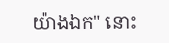យ៉ាងឯក" នោះ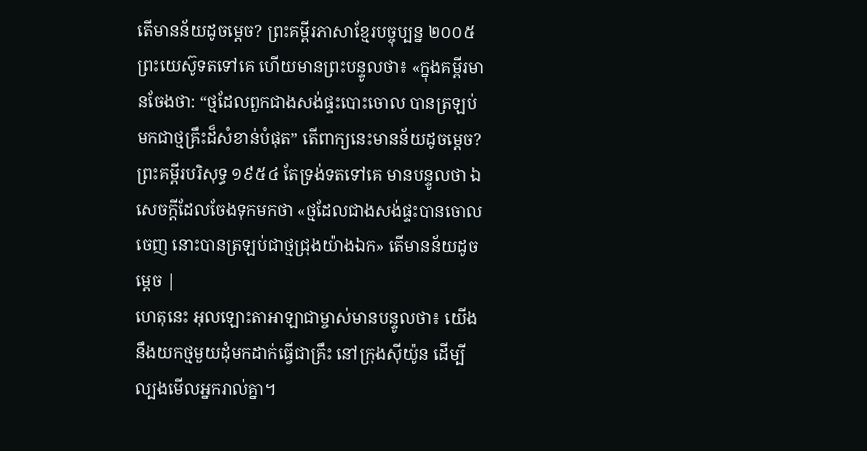តើមានន័យដូចម្តេច? ព្រះគម្ពីរភាសាខ្មែរបច្ចុប្បន្ន ២០០៥ ព្រះយេស៊ូទតទៅគេ ហើយមានព្រះបន្ទូលថា៖ «ក្នុងគម្ពីរមានចែងថា: “ថ្មដែលពួកជាងសង់ផ្ទះបោះចោល បានត្រឡប់មកជាថ្មគ្រឹះដ៏សំខាន់បំផុត” តើពាក្យនេះមានន័យដូចម្ដេច? ព្រះគម្ពីរបរិសុទ្ធ ១៩៥៤ តែទ្រង់ទតទៅគេ មានបន្ទូលថា ឯសេចក្ដីដែលចែងទុកមកថា «ថ្មដែលជាងសង់ផ្ទះបានចោលចេញ នោះបានត្រឡប់ជាថ្មជ្រុងយ៉ាងឯក» តើមានន័យដូចម្តេច |
ហេតុនេះ អុលឡោះតាអាឡាជាម្ចាស់មានបន្ទូលថា៖ យើងនឹងយកថ្មមួយដុំមកដាក់ធ្វើជាគ្រឹះ នៅក្រុងស៊ីយ៉ូន ដើម្បីល្បងមើលអ្នករាល់គ្នា។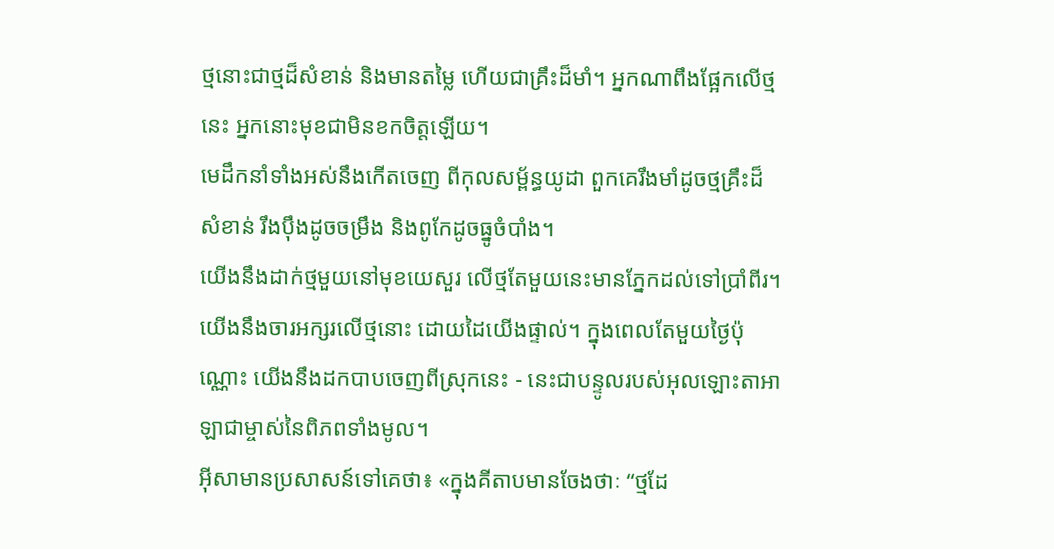ថ្មនោះជាថ្មដ៏សំខាន់ និងមានតម្លៃ ហើយជាគ្រឹះដ៏មាំ។ អ្នកណាពឹងផ្អែកលើថ្មនេះ អ្នកនោះមុខជាមិនខកចិត្តឡើយ។
មេដឹកនាំទាំងអស់នឹងកើតចេញ ពីកុលសម្ព័ន្ធយូដា ពួកគេរឹងមាំដូចថ្មគ្រឹះដ៏សំខាន់ រឹងប៉ឹងដូចចម្រឹង និងពូកែដូចធ្នូចំបាំង។
យើងនឹងដាក់ថ្មមួយនៅមុខយេសួរ លើថ្មតែមួយនេះមានភ្នែកដល់ទៅប្រាំពីរ។ យើងនឹងចារអក្សរលើថ្មនោះ ដោយដៃយើងផ្ទាល់។ ក្នុងពេលតែមួយថ្ងៃប៉ុណ្ណោះ យើងនឹងដកបាបចេញពីស្រុកនេះ - នេះជាបន្ទូលរបស់អុលឡោះតាអាឡាជាម្ចាស់នៃពិភពទាំងមូល។
អ៊ីសាមានប្រសាសន៍ទៅគេថា៖ «ក្នុងគីតាបមានចែងថាៈ “ថ្មដែ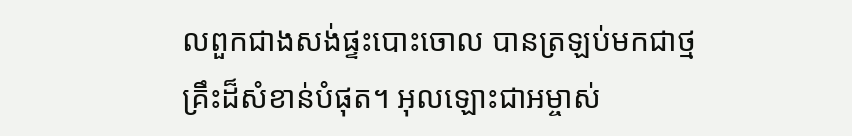លពួកជាងសង់ផ្ទះបោះចោល បានត្រឡប់មកជាថ្មគ្រឹះដ៏សំខាន់បំផុត។ អុលឡោះជាអម្ចាស់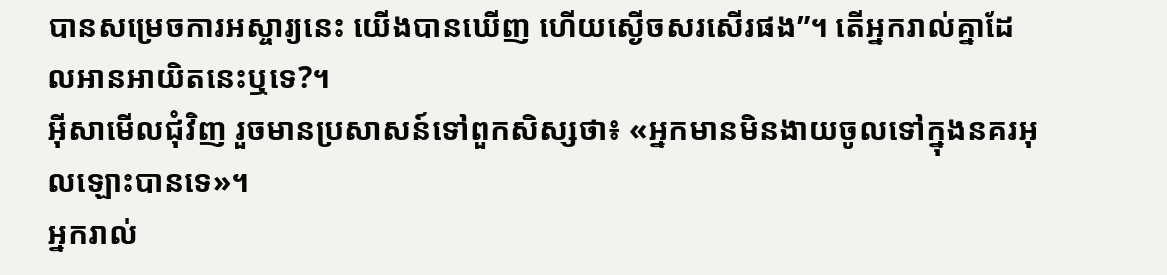បានសម្រេចការអស្ចារ្យនេះ យើងបានឃើញ ហើយស្ងើចសរសើរផង”។ តើអ្នករាល់គ្នាដែលអានអាយិតនេះឬទេ?។
អ៊ីសាមើលជុំវិញ រួចមានប្រសាសន៍ទៅពួកសិស្សថា៖ «អ្នកមានមិនងាយចូលទៅក្នុងនគរអុលឡោះបានទេ»។
អ្នករាល់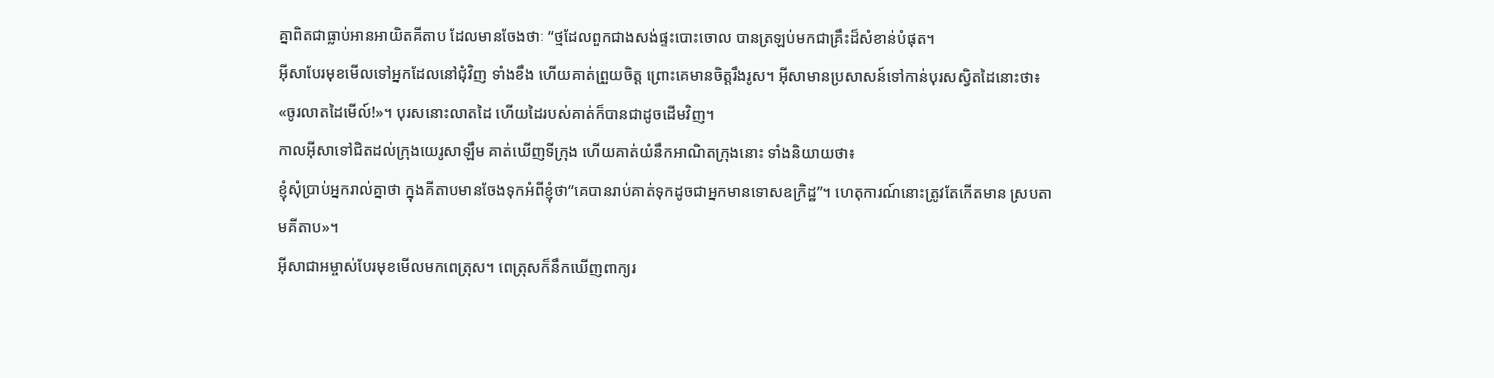គ្នាពិតជាធ្លាប់អានអាយិតគីតាប ដែលមានចែងថាៈ “ថ្មដែលពួកជាងសង់ផ្ទះបោះចោល បានត្រឡប់មកជាគ្រឹះដ៏សំខាន់បំផុត។
អ៊ីសាបែរមុខមើលទៅអ្នកដែលនៅជុំវិញ ទាំងខឹង ហើយគាត់ព្រួយចិត្ត ព្រោះគេមានចិត្ដរឹងរូស។ អ៊ីសាមានប្រសាសន៍ទៅកាន់បុរសស្វិតដៃនោះថា៖ «ចូរលាតដៃមើល៍!»។ បុរសនោះលាតដៃ ហើយដៃរបស់គាត់ក៏បានជាដូចដើមវិញ។
កាលអ៊ីសាទៅជិតដល់ក្រុងយេរូសាឡឹម គាត់ឃើញទីក្រុង ហើយគាត់យំនឹកអាណិតក្រុងនោះ ទាំងនិយាយថា៖
ខ្ញុំសុំប្រាប់អ្នករាល់គ្នាថា ក្នុងគីតាបមានចែងទុកអំពីខ្ញុំថា“គេបានរាប់គាត់ទុកដូចជាអ្នកមានទោសឧក្រិដ្ឋ”។ ហេតុការណ៍នោះត្រូវតែកើតមាន ស្របតាមគីតាប»។
អ៊ីសាជាអម្ចាស់បែរមុខមើលមកពេត្រុស។ ពេត្រុសក៏នឹកឃើញពាក្យរ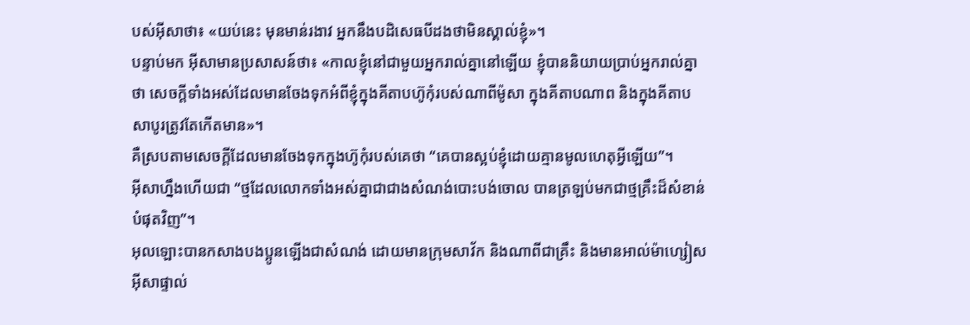បស់អ៊ីសាថា៖ «យប់នេះ មុនមាន់រងាវ អ្នកនឹងបដិសេធបីដងថាមិនស្គាល់ខ្ញុំ»។
បន្ទាប់មក អ៊ីសាមានប្រសាសន៍ថា៖ «កាលខ្ញុំនៅជាមួយអ្នករាល់គ្នានៅឡើយ ខ្ញុំបាននិយាយប្រាប់អ្នករាល់គ្នាថា សេចក្ដីទាំងអស់ដែលមានចែងទុកអំពីខ្ញុំក្នុងគីតាបហ៊ូកុំរបស់ណាពីម៉ូសា ក្នុងគីតាបណាព និងក្នុងគីតាបសាបូរត្រូវតែកើតមាន»។
គឺស្របតាមសេចក្ដីដែលមានចែងទុកក្នុងហ៊ូកុំរបស់គេថា “គេបានស្អប់ខ្ញុំដោយគ្មានមូលហេតុអ្វីឡើយ”។
អ៊ីសាហ្នឹងហើយជា “ថ្មដែលលោកទាំងអស់គ្នាជាជាងសំណង់បោះបង់ចោល បានត្រឡប់មកជាថ្មគ្រឹះដ៏សំខាន់បំផុតវិញ”។
អុលឡោះបានកសាងបងប្អូនឡើងជាសំណង់ ដោយមានក្រុមសាវ័ក និងណាពីជាគ្រឹះ និងមានអាល់ម៉ាហ្សៀសអ៊ីសាផ្ទាល់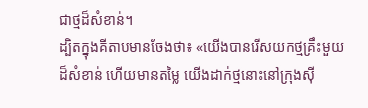ជាថ្មដ៏សំខាន់។
ដ្បិតក្នុងគីតាបមានចែងថា៖ «យើងបានរើសយកថ្មគ្រឹះមួយដ៏សំខាន់ ហើយមានតម្លៃ យើងដាក់ថ្មនោះនៅក្រុងស៊ី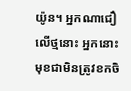យ៉ូន។ អ្នកណាជឿលើថ្មនោះ អ្នកនោះមុខជាមិនត្រូវខកចិ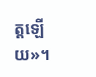ត្ដឡើយ»។